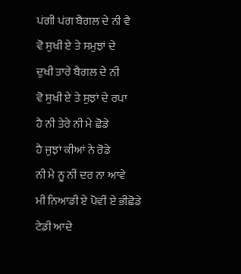ਪਂਗੀ ਪਂਗ ਬੈਗਲ ਦੇ ਨੀ ਵੈ
ਵੋ ਸੁਖੀ ਏ ਤੇ ਸਮੁਝਾਂ ਦੇ
ਦੁਖੀ ਤਾਰੇ ਬੈਗਲ ਦੇ ਨੀ
ਵੋ ਸੁਖੀ ਏ ਤੇ ਸੁਝਾਂ ਦੇ ਰਪਾ
ਹੈ ਨੀ ਤੇਰੇ ਨੀ ਮੇ ਛੋਡੇ
ਹੈ ਜੁਝਾਂ ਕੀਆਂ ਨੇ ਰੋਡੇ
ਨੀ ਮੇ ਨੂ ਨੀਂ ਦਰ ਨਾ ਆਵੇ
ਮੀ ਨਿਆਡੀ ਏ ਪੋਵੀਂ ਏ ਭੀਛੋਡੇ
ਟੇਡੀ ਆਦੇ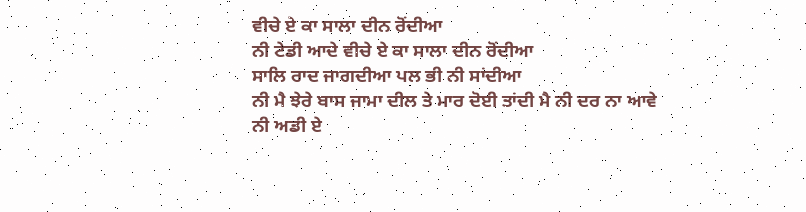ਵੀਚੇ ਏ ਕਾ ਸਾਲਾ ਦੀਨ ਰੋਂਦੀਆ
ਨੀ ਟੇਡੀ ਆਦੇ ਵੀਚੇ ਏ ਕਾ ਸਾਲਾ ਦੀਨ ਰੋਂਦੀਆ
ਸਾਲਿ ਰਾਦ ਜਾਗਦੀਆ ਪਲ ਭੀ ਨੀ ਸਾਂਦੀਆ
ਨੀ ਮੈ ਝੇਰੇ ਬਾਸ ਜਾਮਾ ਦੀਲ ਤੇ ਮਾਰ ਦੋਈ ਤਾਂਦੀ ਮੈ ਨੀ ਦਰ ਨਾ ਆਵੇ
ਨੀ ਅਡੀ ਏ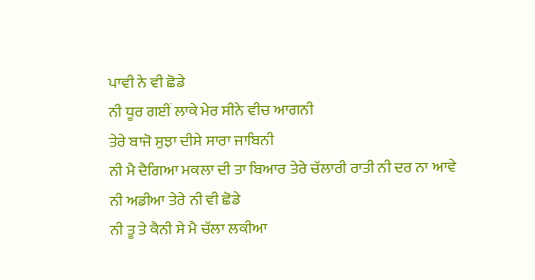ਪਾਵੀ ਨੇ ਵੀ ਛੋਡੇ
ਨੀ ਧੂਰ ਗਈਂ ਲਾਕੇ ਮੇਰ ਸੀਨੇ ਵੀਚ ਆਗਨੀ
ਤੇਰੇ ਬਾਜੋ ਸੁਝਾ ਦੀਸੇ ਸਾਰਾ ਜਾਬਿਨੀ
ਨੀ ਮੈ ਦੈਗਿਆ ਮਕਲਾ ਦੀ ਤਾ ਬਿਆਰ ਤੇਰੇ ਚੱਲਾਰੀ ਰਾਤੀ ਨੀ ਦਰ ਨਾ ਆਵੇ
ਨੀ ਅਡੀਆ ਤੇਰੇ ਨੀ ਵੀ ਛੋਡੇ
ਨੀ ਤੂ ਤੇ ਕੈਨੀ ਸੇ ਮੈ ਚੱਲਾ ਲਕੀਆ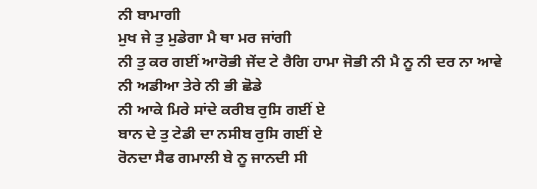ਨੀ ਬਾਮਾਗੀ
ਮੁਖ ਜੇ ਤੁ ਮੁਡੇਗਾ ਮੈ ਥਾ ਮਰ ਜਾਂਗੀ
ਨੀ ਤੁ ਕਰ ਗਈਂ ਆਰੋਭੀ ਜੇਂਦ ਟੇ ਰੈਗਿ ਹਾਮਾ ਜੋਭੀ ਨੀ ਮੈ ਨੂ ਨੀ ਦਰ ਨਾ ਆਵੇ
ਨੀ ਅਡੀਆ ਤੇਰੇ ਨੀ ਭੀ ਛੋਡੇ
ਨੀ ਆਕੇ ਮਿਰੇ ਸਾਂਦੇ ਕਰੀਬ ਰੁਸਿ ਗਈਂ ਏ
ਬਾਨ ਦੇ ਤੁ ਟੇਡੀ ਦਾ ਨਸੀਬ ਰੁਸਿ ਗਈਂ ਏ
ਰੋਨਦਾ ਸੈਫ ਗਮਾਲੀ ਬੇ ਨੂ ਜਾਨਦੀ ਸੀ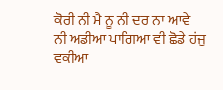ਕੋਰੀ ਨੀ ਮੈ ਨੂ ਨੀ ਦਰ ਨਾ ਆਵੇ
ਨੀ ਅਡੀਆ ਪਾਗਿਆ ਵੀ ਛੋਡੇ ਹਂਜੁ ਵਕੀਆ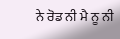ਨੇ ਰੋਡ ਨੀ ਮੈ ਨੂ ਨੀ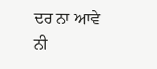ਦਰ ਨਾ ਆਵੇ
ਨੀ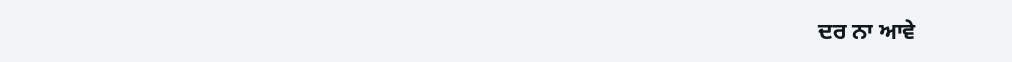ਦਰ ਨਾ ਆਵੇ